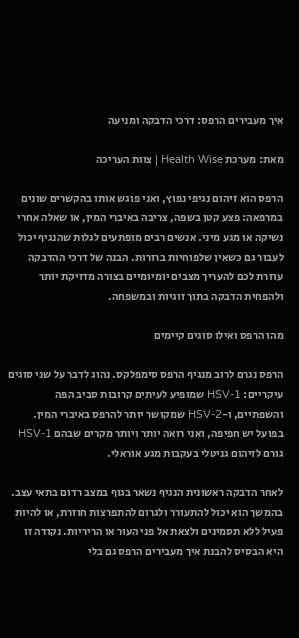איך מעבירים הרפס: דרכי הדבקה ומניעה

מאת: מערכת Health Wise | צוות העריכה

הרפס הוא זיהום נגיפי נפוץ, ואני פוגש אותו בהקשרים שונים במרפאה: פצע קטן בשפה, צריבה באיברי המין, או שאלה אחרי נשיקה או מגע מיני. אנשים רבים מופתעים לגלות שהנגיף יכול לעבור גם כשאין שלפוחיות ברורות. הבנה של דרכי ההדבקה עוזרת לכם להעריך מצבים יומיומיים בצורה מדויקת יותר ולהפחית הדבקה בתוך זוגיות ובמשפחה.

מהו הרפס ואילו סוגים קיימים

הרפס נגרם לרוב מנגיף הרפס סימפלקס. נהוג לדבר על שני סוגים עיקריים: HSV-1 שמופיע לעיתים קרובות סביב הפה והשפתיים, ו-HSV-2 שמקושר יותר להרפס באיברי המין. בפועל יש חפיפה, ואני רואה יותר ויותר מקרים שבהם HSV-1 גורם לזיהום גניטלי בעקבות מגע אוראלי.

לאחר הדבקה ראשונית הנגיף נשאר בגוף במצב רדום בתאי עצב. בהמשך הוא יכול להתעורר ולגרום להתפרצות חוזרת, או להיות פעיל ללא תסמינים ולצאת אל פני העור או הריריות. נקודה זו היא הבסיס להבנת איך מעבירים הרפס גם בלי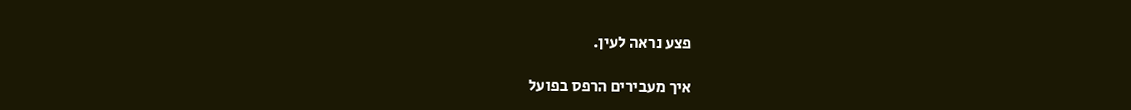פצע נראה לעין.

איך מעבירים הרפס בפועל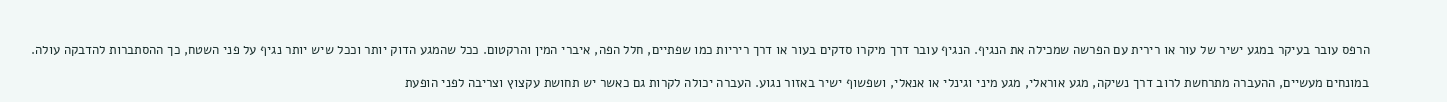הרפס עובר בעיקר במגע ישיר של עור או רירית עם הפרשה שמכילה את הנגיף. הנגיף עובר דרך מיקרו סדקים בעור או דרך ריריות כמו שפתיים, חלל הפה, איברי המין והרקטום. ככל שהמגע הדוק יותר וככל שיש יותר נגיף על פני השטח, כך ההסתברות להדבקה עולה.

במונחים מעשיים, ההעברה מתרחשת לרוב דרך נשיקה, מגע אוראלי, מגע מיני וגינלי או אנאלי, ושפשוף ישיר באזור נגוע. העברה יכולה לקרות גם כאשר יש תחושת עקצוץ וצריבה לפני הופעת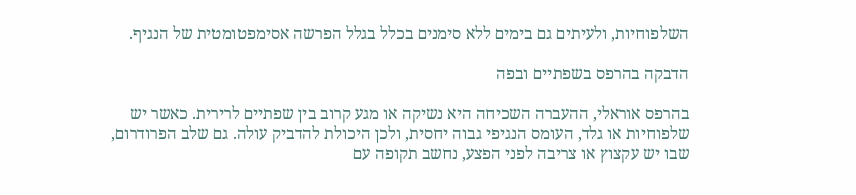השלפוחיות, ולעיתים גם בימים ללא סימנים בכלל בגלל הפרשה אסימפטומטית של הנגיף.

הדבקה בהרפס בשפתיים ובפה

בהרפס אוראלי, ההעברה השכיחה היא נשיקה או מגע קרוב בין שפתיים לרירית. כאשר יש שלפוחיות או גלד, העומס הנגיפי גבוה יחסית, ולכן היכולת להדביק עולה. גם שלב הפרודרום, שבו יש עקצוץ או צריבה לפני הפצע, נחשב תקופה עם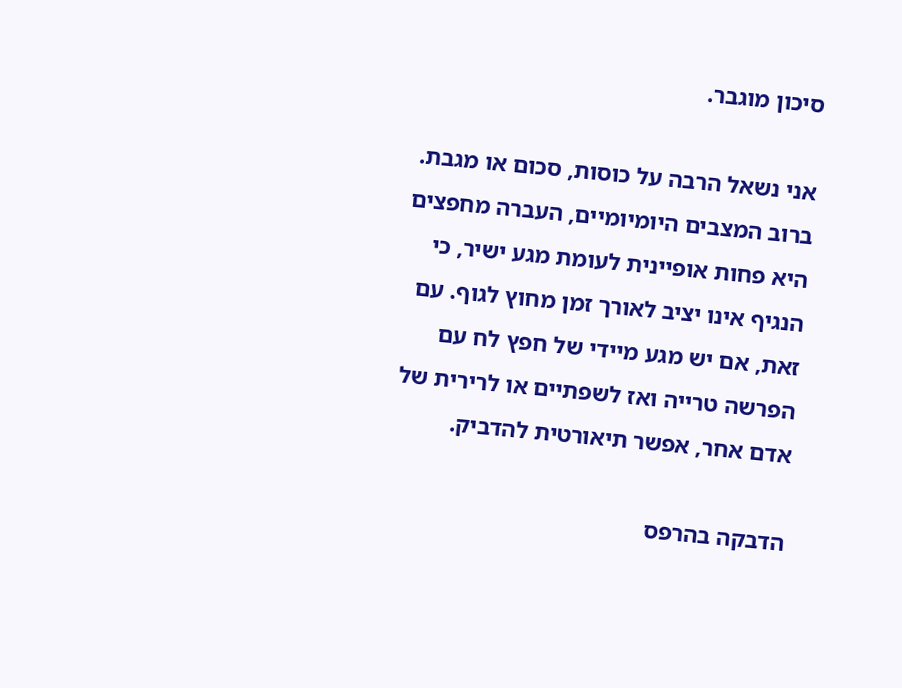סיכון מוגבר.

אני נשאל הרבה על כוסות, סכום או מגבת. ברוב המצבים היומיומיים, העברה מחפצים היא פחות אופיינית לעומת מגע ישיר, כי הנגיף אינו יציב לאורך זמן מחוץ לגוף. עם זאת, אם יש מגע מיידי של חפץ לח עם הפרשה טרייה ואז לשפתיים או לרירית של אדם אחר, אפשר תיאורטית להדביק.

הדבקה בהרפס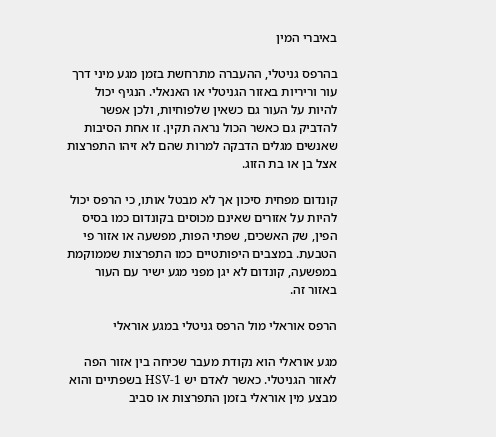באיברי המין

בהרפס גניטלי, ההעברה מתרחשת בזמן מגע מיני דרך עור וריריות באזור הגניטלי או האנאלי. הנגיף יכול להיות על העור גם כשאין שלפוחיות, ולכן אפשר להדביק גם כאשר הכול נראה תקין. זו אחת הסיבות שאנשים מגלים הדבקה למרות שהם לא זיהו התפרצות אצל בן או בת הזוג.

קונדום מפחית סיכון אך לא מבטל אותו, כי הרפס יכול להיות על אזורים שאינם מכוסים בקונדום כמו בסיס הפין, שק האשכים, שפתי הפות, מפשעה או אזור פי הטבעת. במצבים היפותטיים כמו התפרצות שממוקמת במפשעה, קונדום לא יגן מפני מגע ישיר עם העור באזור זה.

הרפס אוראלי מול הרפס גניטלי במגע אוראלי

מגע אוראלי הוא נקודת מעבר שכיחה בין אזור הפה לאזור הגניטלי. כאשר לאדם יש HSV-1 בשפתיים והוא מבצע מין אוראלי בזמן התפרצות או סביב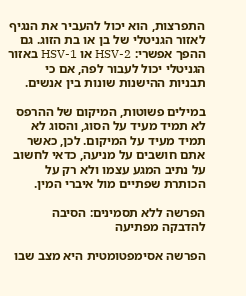התפרצות, הוא יכול להעביר את הנגיף לאזור הגניטלי של בן או בת הזוג. גם ההפך אפשרי: HSV-2 או HSV-1 באזור הגניטלי יכול לעבור לפה, אם כי תבניות ההישנות שונות בין אנשים.

במילים פשוטות, המיקום של ההרפס לא תמיד מעיד על הסוג, והסוג לא תמיד מעיד על המיקום. לכן, כאשר אתם חושבים על מניעה, כדאי לחשוב על נתיב המגע עצמו ולא רק על הכותרת שפתיים מול איברי המין.

הפרשה ללא תסמינים: הסיבה להדבקה מפתיעה

הפרשה אסימפטומטית היא מצב שבו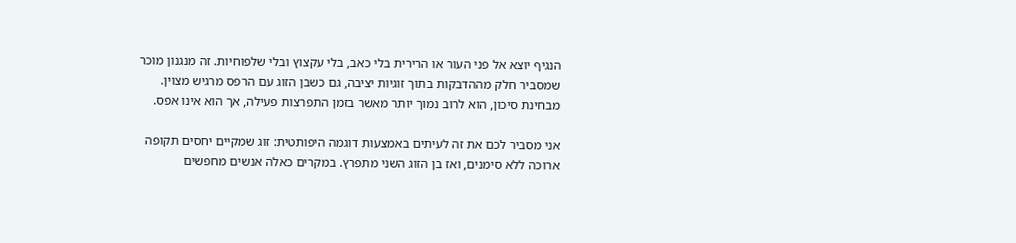הנגיף יוצא אל פני העור או הרירית בלי כאב, בלי עקצוץ ובלי שלפוחיות. זה מנגנון מוכר שמסביר חלק מההדבקות בתוך זוגיות יציבה, גם כשבן הזוג עם הרפס מרגיש מצוין. מבחינת סיכון, הוא לרוב נמוך יותר מאשר בזמן התפרצות פעילה, אך הוא אינו אפס.

אני מסביר לכם את זה לעיתים באמצעות דוגמה היפותטית: זוג שמקיים יחסים תקופה ארוכה ללא סימנים, ואז בן הזוג השני מתפרץ. במקרים כאלה אנשים מחפשים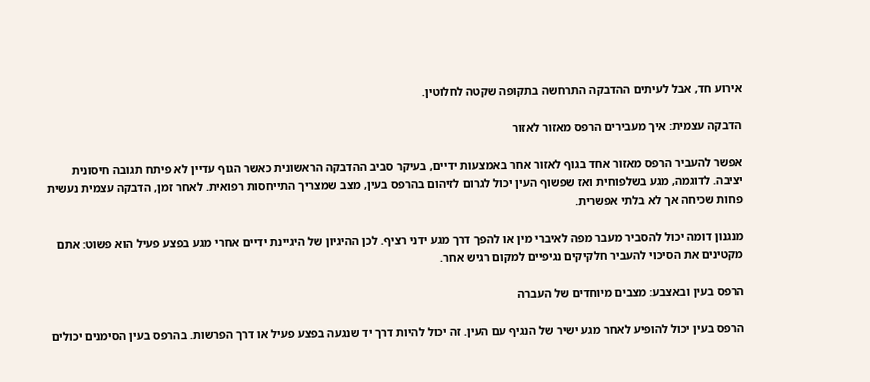אירוע חד, אבל לעיתים ההדבקה התרחשה בתקופה שקטה לחלוטין.

הדבקה עצמית: איך מעבירים הרפס מאזור לאזור

אפשר להעביר הרפס מאזור אחד בגוף לאזור אחר באמצעות ידיים, בעיקר סביב ההדבקה הראשונית כאשר הגוף עדיין לא פיתח תגובה חיסונית יציבה. לדוגמה, מגע בשלפוחית ואז שפשוף העין יכול לגרום לזיהום בהרפס בעין, מצב שמצריך התייחסות רפואית. לאחר זמן, הדבקה עצמית נעשית פחות שכיחה אך לא בלתי אפשרית.

מנגנון דומה יכול להסביר מעבר מפה לאיברי מין או להפך דרך מגע ידני רציף. לכן ההיגיון של היגיינת ידיים אחרי מגע בפצע פעיל הוא פשוט: אתם מקטינים את הסיכוי להעביר חלקיקים נגיפיים למקום רגיש אחר.

הרפס בעין ובאצבע: מצבים מיוחדים של העברה

הרפס בעין יכול להופיע לאחר מגע ישיר של הנגיף עם העין. זה יכול להיות דרך יד שנגעה בפצע פעיל או דרך הפרשות. בהרפס בעין הסימנים יכולים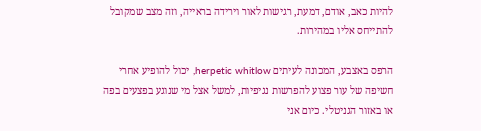להיות כאב, אודם, דמעת, רגישות לאור וירידה בראייה, וזה מצב שמקובל להתייחס אליו במהירות.

הרפס באצבע, המכונה לעיתים herpetic whitlow, יכול להופיע אחרי חשיפה של עור פצוע להפרשות נגיפיות, למשל אצל מי שנוגע בפצעים בפה או באזור הגניטלי. כיום אני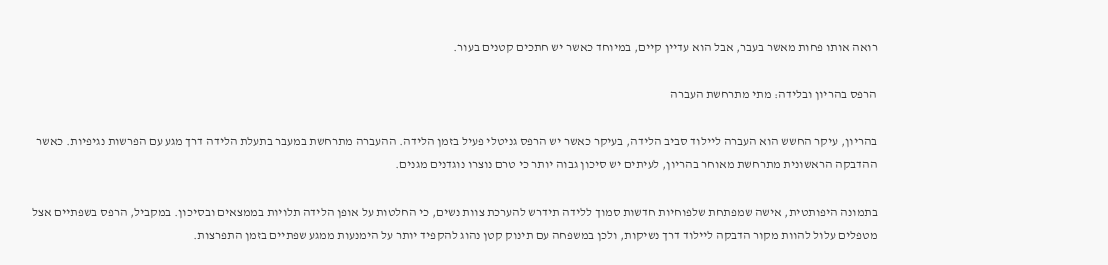רואה אותו פחות מאשר בעבר, אבל הוא עדיין קיים, במיוחד כאשר יש חתכים קטנים בעור.

הרפס בהריון ובלידה: מתי מתרחשת העברה

בהריון, עיקר החשש הוא העברה ליילוד סביב הלידה, בעיקר כאשר יש הרפס גניטלי פעיל בזמן הלידה. ההעברה מתרחשת במעבר בתעלת הלידה דרך מגע עם הפרשות נגיפיות. כאשר ההדבקה הראשונית מתרחשת מאוחר בהריון, לעיתים יש סיכון גבוה יותר כי טרם נוצרו נוגדנים מגנים.

בתמונה היפותטית, אישה שמפתחת שלפוחיות חדשות סמוך ללידה תידרש להערכת צוות נשים, כי החלטות על אופן הלידה תלויות בממצאים ובסיכון. במקביל, הרפס בשפתיים אצל מטפלים עלול להוות מקור הדבקה ליילוד דרך נשיקות, ולכן במשפחה עם תינוק קטן נהוג להקפיד יותר על הימנעות ממגע שפתיים בזמן התפרצות.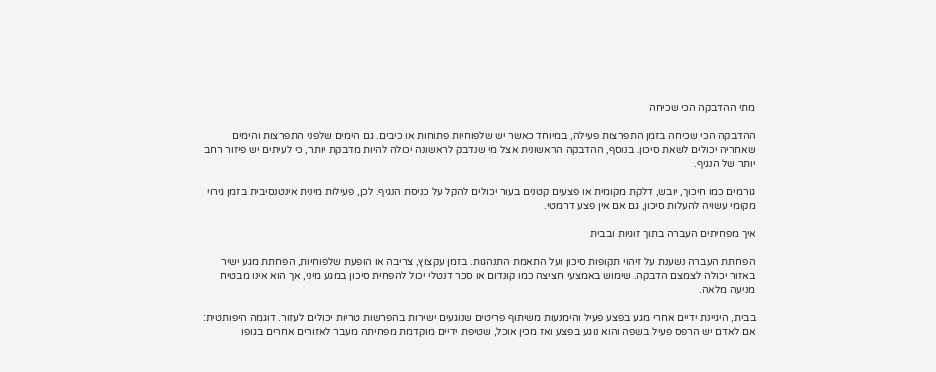מתי ההדבקה הכי שכיחה

ההדבקה הכי שכיחה בזמן התפרצות פעילה, במיוחד כאשר יש שלפוחיות פתוחות או כיבים. גם הימים שלפני התפרצות והימים שאחריה יכולים לשאת סיכון. בנוסף, ההדבקה הראשונית אצל מי שנדבק לראשונה יכולה להיות מדבקת יותר, כי לעיתים יש פיזור רחב יותר של הנגיף.

גורמים כמו חיכוך, יובש, דלקת מקומית או פצעים קטנים בעור יכולים להקל על כניסת הנגיף. לכן, פעילות מינית אינטנסיבית בזמן גירוי מקומי עשויה להעלות סיכון, גם אם אין פצע דרמטי.

איך מפחיתים העברה בתוך זוגיות ובבית

הפחתת העברה נשענת על זיהוי תקופות סיכון ועל התאמת התנהגות. בזמן עקצוץ, צריבה או הופעת שלפוחיות, הפחתת מגע ישיר באזור יכולה לצמצם הדבקה. שימוש באמצעי חציצה כמו קונדום או סכר דנטלי יכול להפחית סיכון במגע מיני, אך הוא אינו מבטיח מניעה מלאה.

בבית, היגיינת ידיים אחרי מגע בפצע פעיל והימנעות משיתוף פריטים שנוגעים ישירות בהפרשות טריות יכולים לעזור. דוגמה היפותטית: אם לאדם יש הרפס פעיל בשפה והוא נוגע בפצע ואז מכין אוכל, שטיפת ידיים מוקדמת מפחיתה מעבר לאזורים אחרים בגופו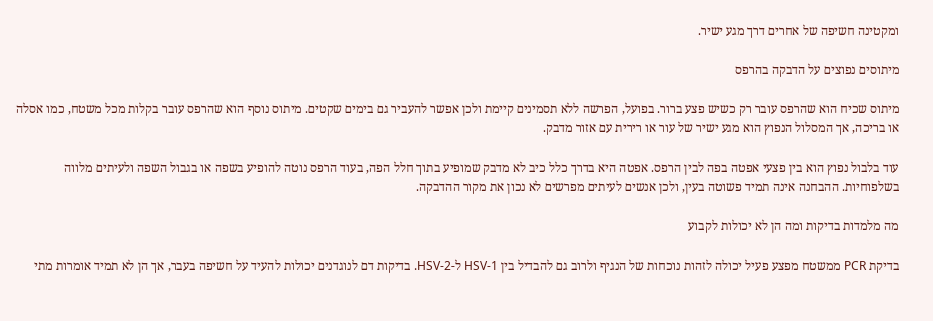ומקטינה חשיפה של אחרים דרך מגע ישיר.

מיתוסים נפוצים על הדבקה בהרפס

מיתוס שכיח הוא שהרפס עובר רק כשיש פצע ברור. בפועל, הפרשה ללא תסמינים קיימת ולכן אפשר להעביר גם בימים שקטים. מיתוס נוסף הוא שהרפס עובר בקלות מכל משטח, כמו אסלה או בריכה, אך המסלול הנפוץ הוא מגע ישיר של עור או רירית עם אזור מדבק.

עוד בלבול נפוץ הוא בין פצעי אפטה בפה לבין הרפס. אפטה היא בדרך כלל כיב לא מדבק שמופיע בתוך חלל הפה, בעוד הרפס נוטה להופיע בשפה או בגבול השפה ולעיתים מלווה בשלפוחיות. ההבחנה אינה תמיד פשוטה בעין, ולכן אנשים לעיתים מפרשים לא נכון את מקור ההדבקה.

מה מלמדות בדיקות ומה הן לא יכולות לקבוע

בדיקת PCR ממשטח מפצע פעיל יכולה לזהות נוכחות של הנגיף ולרוב גם להבדיל בין HSV-1 ל-HSV-2. בדיקות דם לנוגדנים יכולות להעיד על חשיפה בעבר, אך הן לא תמיד אומרות מתי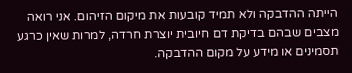הייתה ההדבקה ולא תמיד קובעות את מיקום הזיהום. אני רואה מצבים שבהם בדיקת דם חיובית יוצרת חרדה, למרות שאין כרגע תסמינים או מידע על מקום ההדבקה.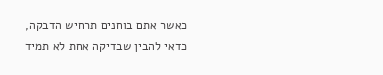כאשר אתם בוחנים תרחיש הדבקה, כדאי להבין שבדיקה אחת לא תמיד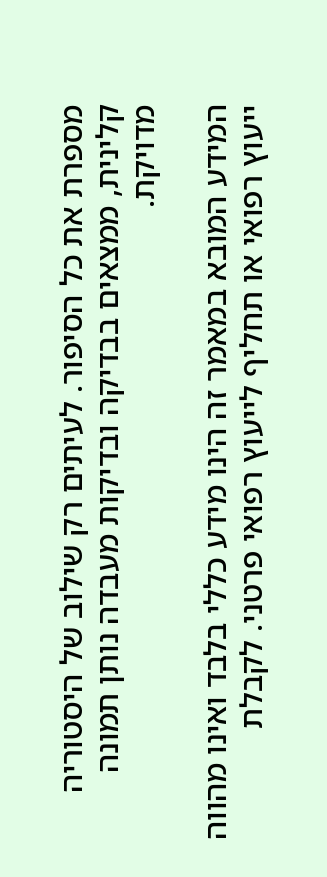מספרת את כל הסיפור. לעיתים רק שילוב של היסטוריה קלינית, ממצאים בבדיקה ובדיקות מעבדה נותן תמונה מדויקת.

המידע המובא במאמר זה הינו מידע כללי בלבד ואינו מהווה ייעוץ רפואי או תחליף לייעוץ רפואי פרטני. לקבלת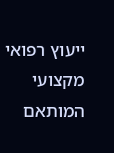ייעוץ רפואי מקצועי המותאם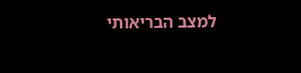למצב הבריאותי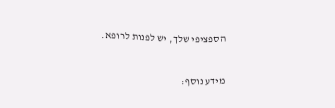הספציפי שלך, יש לפנות לרופא.

מידע נוסף: